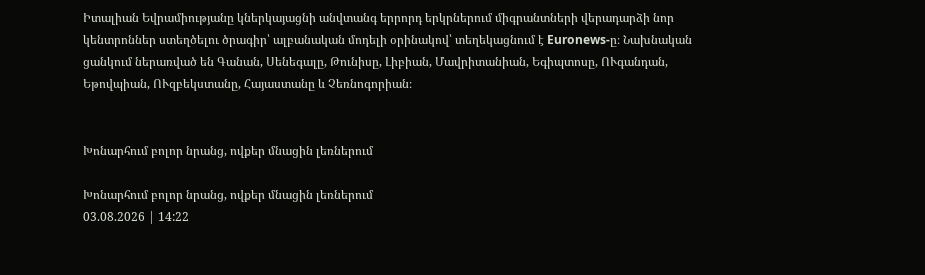Իտալիան Եվրամիությանը կներկայացնի անվտանգ երրորդ երկրներում միգրանտների վերադարձի նոր կենտրոններ ստեղծելու ծրագիր՝ ալբանական մոդելի օրինակով՝ տեղեկացնում է Euronews-ը։ Նախնական ցանկում ներառված են Գանան, Սենեգալը, Թունիսը, Լիբիան, Մավրիտանիան, Եգիպտոսը, ՈՒգանդան, Եթովպիան, ՈՒզբեկստանը, Հայաստանը և Չեռնոգորիան։


Խոնարհում բոլոր նրանց, ովքեր մնացին լեռներում

Խոնարհում բոլոր նրանց, ովքեր մնացին լեռներում
03.08.2026 | 14:22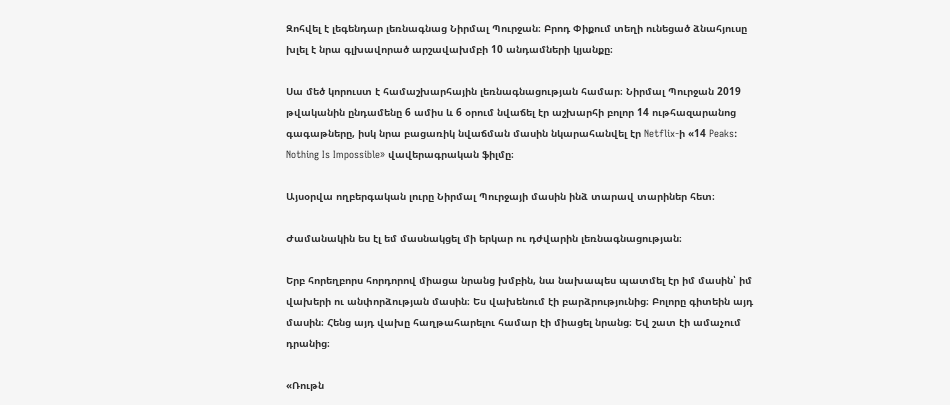Զոհվել է լեգենդար լեռնագնաց Նիրմալ Պուրջան։ Բրոդ Փիքում տեղի ունեցած ձնահյուսը խլել է նրա գլխավորած արշավախմբի 10 անդամների կյանքը։

Սա մեծ կորուստ է համաշխարհային լեռնագնացության համար։ Նիրմալ Պուրջան 2019 թվականին ընդամենը 6 ամիս և 6 օրում նվաճել էր աշխարհի բոլոր 14 ութհազարանոց գագաթները, իսկ նրա բացառիկ նվաճման մասին նկարահանվել էր Netflix-ի «14 Peaks: Nothing Is Impossible» վավերագրական ֆիլմը։

Այսօրվա ողբերգական լուրը Նիրմալ Պուրջայի մասին ինձ տարավ տարիներ հետ։

Ժամանակին ես էլ եմ մասնակցել մի երկար ու դժվարին լեռնագնացության։

Երբ հորեղբորս հորդորով միացա նրանց խմբին, նա նախապես պատմել էր իմ մասին՝ իմ վախերի ու անփորձության մասին։ Ես վախենում էի բարձրությունից։ Բոլորը գիտեին այդ մասին։ Հենց այդ վախը հաղթահարելու համար էի միացել նրանց։ Եվ շատ էի ամաչում դրանից։

«Ռութն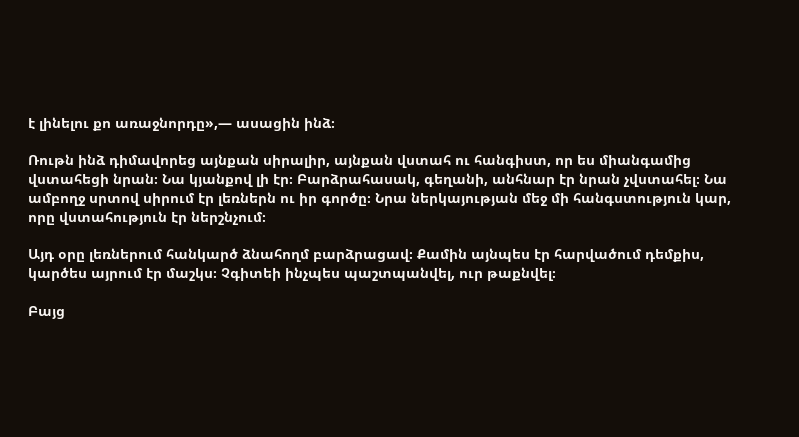է լինելու քո առաջնորդը»,— ասացին ինձ։

Ռութն ինձ դիմավորեց այնքան սիրալիր, այնքան վստահ ու հանգիստ, որ ես միանգամից վստահեցի նրան։ Նա կյանքով լի էր։ Բարձրահասակ, գեղանի, անհնար էր նրան չվստահել։ Նա ամբողջ սրտով սիրում էր լեռներն ու իր գործը։ Նրա ներկայության մեջ մի հանգստություն կար, որը վստահություն էր ներշնչում։

Այդ օրը լեռներում հանկարծ ձնահողմ բարձրացավ։ Քամին այնպես էր հարվածում դեմքիս, կարծես այրում էր մաշկս։ Չգիտեի ինչպես պաշտպանվել, ուր թաքնվել։

Բայց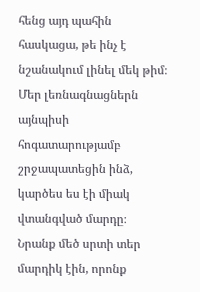հենց այդ պահին հասկացա, թե ինչ է նշանակում լինել մեկ թիմ։ Մեր լեռնագնացներն այնպիսի հոգատարությամբ շրջապատեցին ինձ, կարծես ես էի միակ վտանգված մարդը։ Նրանք մեծ սրտի տեր մարդիկ էին, որոնք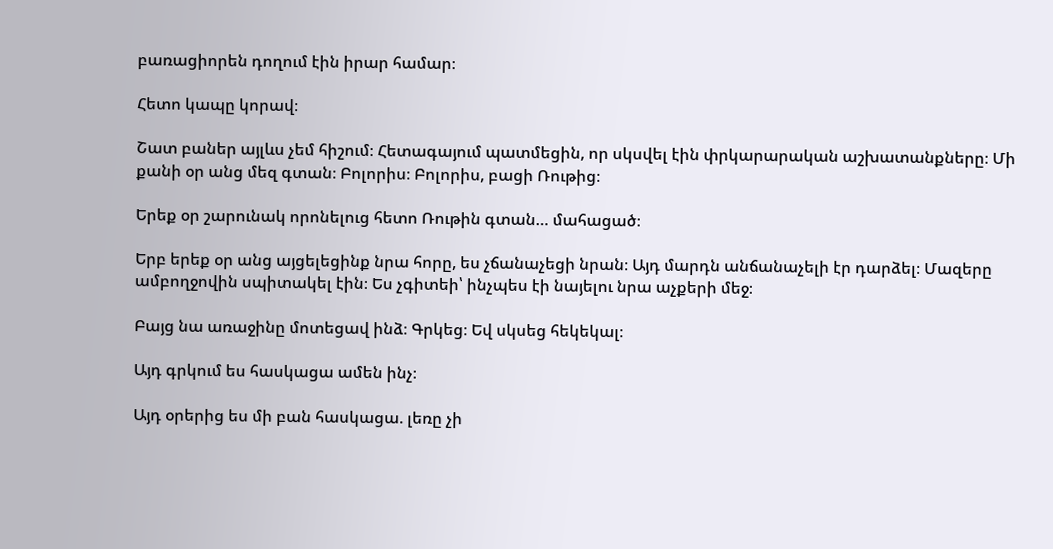բառացիորեն դողում էին իրար համար։

Հետո կապը կորավ։

Շատ բաներ այլևս չեմ հիշում։ Հետագայում պատմեցին, որ սկսվել էին փրկարարական աշխատանքները։ Մի քանի օր անց մեզ գտան։ Բոլորիս։ Բոլորիս, բացի Ռութից։

Երեք օր շարունակ որոնելուց հետո Ռութին գտան… մահացած։

Երբ երեք օր անց այցելեցինք նրա հորը, ես չճանաչեցի նրան։ Այդ մարդն անճանաչելի էր դարձել։ Մազերը ամբողջովին սպիտակել էին։ Ես չգիտեի՝ ինչպես էի նայելու նրա աչքերի մեջ։

Բայց նա առաջինը մոտեցավ ինձ։ Գրկեց։ Եվ սկսեց հեկեկալ։

Այդ գրկում ես հասկացա ամեն ինչ։

Այդ օրերից ես մի բան հասկացա. լեռը չի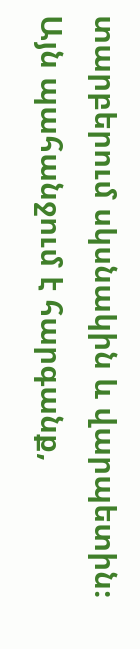տարբերում սկսնակին և վարպետին։ Այն պահանջում է հարգանք,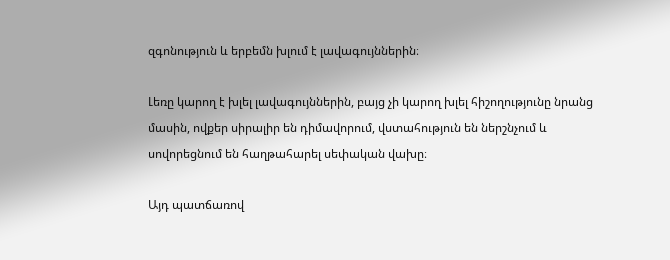զգոնություն և երբեմն խլում է լավագույններին։

Լեռը կարող է խլել լավագույններին, բայց չի կարող խլել հիշողությունը նրանց մասին, ովքեր սիրալիր են դիմավորում, վստահություն են ներշնչում և սովորեցնում են հաղթահարել սեփական վախը։

Այդ պատճառով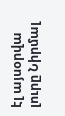էլ այսօրվա լուրը Նիրմալ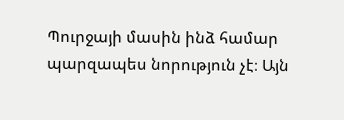Պուրջայի մասին ինձ համար պարզապես նորություն չէ։ Այն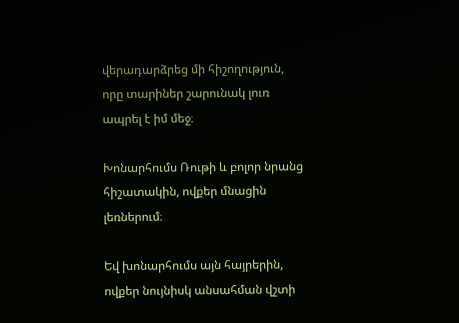վերադարձրեց մի հիշողություն, որը տարիներ շարունակ լուռ ապրել է իմ մեջ։

Խոնարհումս Ռութի և բոլոր նրանց հիշատակին, ովքեր մնացին լեռներում։

Եվ խոնարհումս այն հայրերին, ովքեր նույնիսկ անսահման վշտի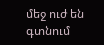մեջ ուժ են գտնում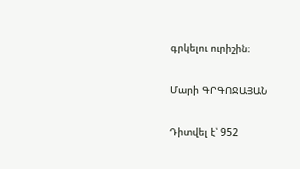գրկելու ուրիշին։

Մարի ԳՐԳՈՋԱՅԱՆ

Դիտվել է՝ 952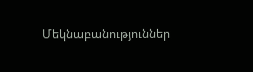Մեկնաբանություններ